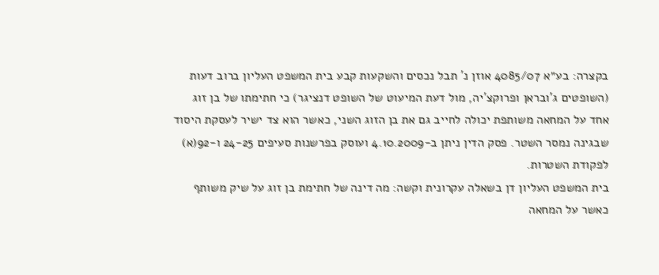בקצרה: בע״א 4085/07 אוזן נ' תבל נכסים והשקעות קבע בית המשפט העליון ברוב דעות (השופטים ג'ובראן ופרוקצ'יה, מול דעת המיעוט של השופט דנציגר) כי חתימתו של בן זוג אחד על המחאה משותפת יכולה לחייב גם את בן הזוג השני, כאשר הוא צד ישיר לעסקת היסוד שבגינה נמסר השטר. פסק הדין ניתן ב-4.10.2009 ועוסק בפרשנות סעיפים 24-25 ו-92(א) לפקודת השטרות.
בית המשפט העליון דן בשאלה עקרונית וקשה: מה דינה של חתימת בן זוג על שיק משותף כאשר על המחאה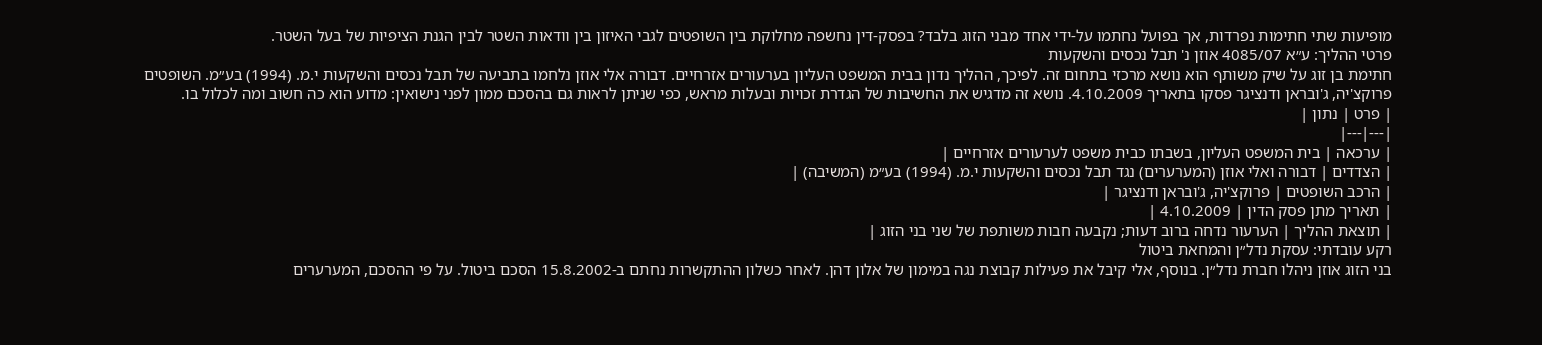מופיעות שתי חתימות נפרדות, אך בפועל נחתמו על-ידי אחד מבני הזוג בלבד? בפסק-דין נחשפה מחלוקת בין השופטים לגבי האיזון בין וודאות השטר לבין הגנת הציפיות של בעל השטר.
פרטי ההליך: ע״א 4085/07 אוזן נ' תבל נכסים והשקעות
חתימת בן זוג על שיק משותף הוא נושא מרכזי בתחום זה. לפיכך, ההליך נדון בבית המשפט העליון בערעורים אזרחיים. דבורה אלי אוזן נלחמו בתביעה של תבל נכסים והשקעות י.מ. (1994) בע״מ. השופטים פרוקצ'יה, ג'ובראן ודנציגר פסקו בתאריך 4.10.2009. נושא זה מדגיש את החשיבות של הגדרת זכויות ובעלות מראש, כפי שניתן לראות גם בהסכם ממון לפני נישואין: מדוע הוא כה חשוב ומה לכלול בו.
| פרט | נתון |
|---|---|
| ערכאה | בית המשפט העליון, בשבתו כבית משפט לערעורים אזרחיים |
| הצדדים | דבורה ואלי אוזן (המערערים) נגד תבל נכסים והשקעות י.מ. (1994) בע״מ (המשיבה) |
| הרכב השופטים | פרוקצ'יה, ג'ובראן ודנציגר |
| תאריך מתן פסק הדין | 4.10.2009 |
| תוצאת ההליך | הערעור נדחה ברוב דעות; נקבעה חבות משותפת של שני בני הזוג |
רקע עובדתי: עסקת נדל״ן והמחאת ביטול
בני הזוג אוזן ניהלו חברת נדל״ן. בנוסף, אלי קיבל את פעילות קבוצת נגה במימון של אלון דהן. לאחר כשלון ההתקשרות נחתם ב-15.8.2002 הסכם ביטול. על פי ההסכם, המערערים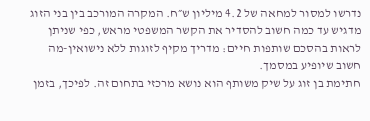נדרשו למסור למחאה של 4.2 מיליון ש״ח. המקרה המורכב בין בני הזוג מדגיש עד כמה חשוב להסדיר את הקשר המשפטי מראש, כפי שניתן לראות בהסכם שותפות חיים: מדריך מקיף לזוגות ללא נישואין-מה חשוב שיופיע במסמך.
חתימת בן זוג על שיק משותף הוא נושא מרכזי בתחום זה. לפיכך, בזמן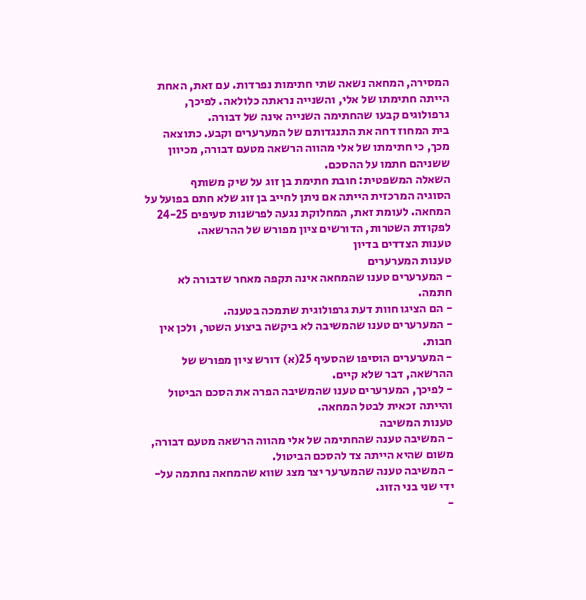המסירה, המחאה נשאה שתי חתימות נפרדות. עם זאת, האחת הייתה חתימתו של אלי, והשנייה נראתה כלולאה. לפיכך, גרפולוגים קבעו שהחתימה השנייה אינה של דבורה.
בית המחוז דחה את התנגדותם של המערערים וקבע. כתוצאה מכך, כי חתימתו של אלי מהווה הרשאה מטעם דבורה, מכיוון ששניהם חתמו על ההסכם.
השאלה המשפטית: חובת חתימת בן זוג על שיק משותף
הסוגיה המרכזית הייתה אם ניתן לחייב בן זוג שלא חתם בפועל על המחאה. לעומת זאת, המחלוקת נגעה לפרשנות סעיפים 24-25 לפקודת השטרות, הדורשים ציון מפורש של ההרשאה.
טענות הצדדים בדיון
טענות המערערים
- המערערים טענו שהמחאה אינה תקפה מאחר שדבורה לא חתמה.
- הם הציגו חוות דעת גרפולוגית שתמכה בטענה.
- המערערים טענו שהמשיבה לא ביקשה ביצוע השטר, ולכן אין חבות.
- המערערים הוסיפו שהסעיף 25(א) דורש ציון מפורש של ההרשאה, דבר שלא קיים.
- לפיכך, המערערים טענו שהמשיבה הפרה את הסכם הביטול והייתה זכאית לבטל המחאה.
טענות המשיבה
- המשיבה טענה שהחתימה של אלי מהווה הרשאה מטעם דבורה, משום שהיא הייתה צד להסכם הביטול.
- המשיבה טענה שהמערער יצר מצג שווא שהמחאה נחתמה על-ידי שני בני הזוג.
-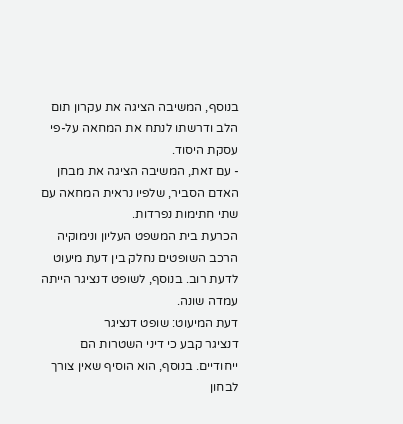בנוסף, המשיבה הציגה את עקרון תום הלב ודרשתו לנתח את המחאה על-פי עסקת היסוד.
- עם זאת, המשיבה הציגה את מבחן האדם הסביר, שלפיו נראית המחאה עם שתי חתימות נפרדות.
הכרעת בית המשפט העליון ונימוקיה
הרכב השופטים נחלק בין דעת מיעוט לדעת רוב. בנוסף, לשופט דנציגר הייתה עמדה שונה.
דעת המיעוט: שופט דנציגר
דנציגר קבע כי דיני השטרות הם ייחודיים. בנוסף, הוא הוסיף שאין צורך לבחון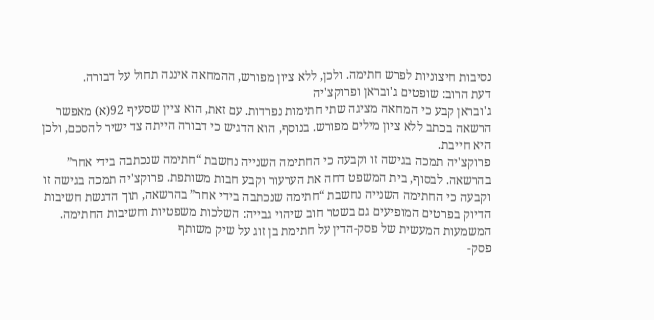נסיבות חיצוניות לפרש חתימה. ולכן, ללא ציון מפורש, ההמחאה איננה תחול על דבורה.
דעת הרוב: שופטים ג'ובראן ופרוקצ'יה
ג'ובראן קבע כי המחאה מציגה שתי חתימות נפרדות. עם זאת, הוא ציין שסעיף 92(א) מאפשר הרשאה בכתב ללא ציון מילים מפורש. בנוסף, הוא הדגיש כי דבורה הייתה צד ישיר להסכם, ולכן היא חייבת.
פרוקצ'יה תמכה בגישה זו וקבעה כי החתימה השנייה נחשבת “חתימה שנכתבה בידי אחר” בהרשאה. לבסוף, בית המשפט דחה את הערעור וקבע חבות משותפת. פרוקצ'יה תמכה בגישה זו וקבעה כי החתימה השנייה נחשבת “חתימה שנכתבה בידי אחר” בהרשאה, תוך הדגשת חשיבות הדיוק בפרטים המופיעים גם בשטר חוב שיהוי גבייה: השלכות משפטיות וחשיבות החתימה.
המשמעות המעשית של פסק-הדין על חתימת בן זוג על שיק משותף
פסק-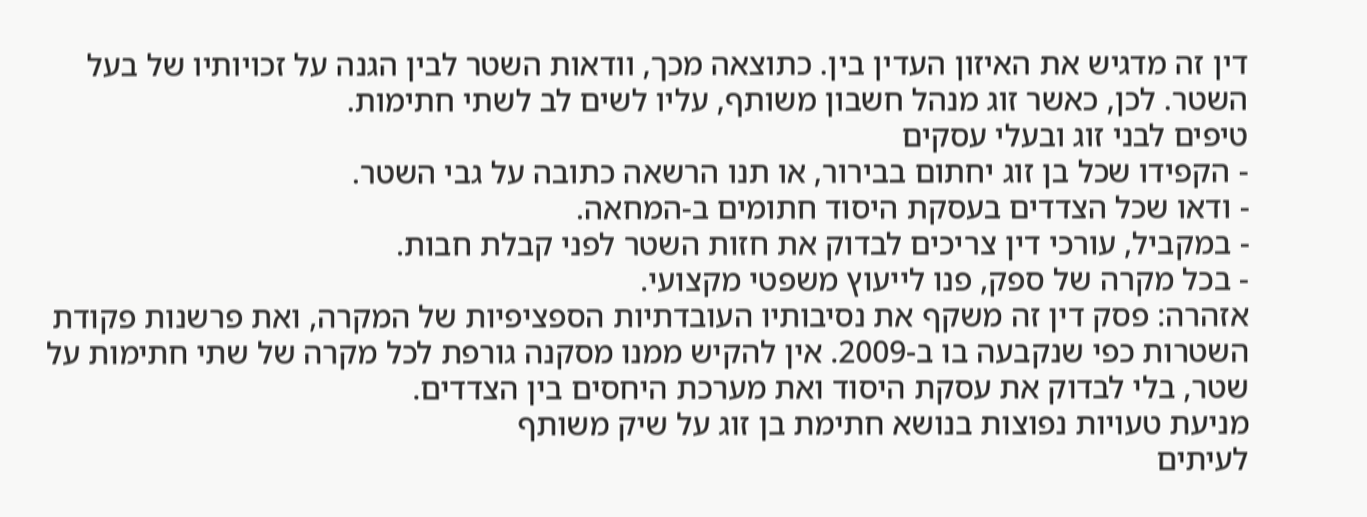דין זה מדגיש את האיזון העדין בין. כתוצאה מכך, וודאות השטר לבין הגנה על זכויותיו של בעל השטר. לכן, כאשר זוג מנהל חשבון משותף, עליו לשים לב לשתי חתימות.
טיפים לבני זוג ובעלי עסקים
- הקפידו שכל בן זוג יחתום בבירור, או תנו הרשאה כתובה על גבי השטר.
- ודאו שכל הצדדים בעסקת היסוד חתומים ב-המחאה.
- במקביל, עורכי דין צריכים לבדוק את חזות השטר לפני קבלת חבות.
- בכל מקרה של ספק, פנו לייעוץ משפטי מקצועי.
אזהרה: פסק דין זה משקף את נסיבותיו העובדתיות הספציפיות של המקרה, ואת פרשנות פקודת השטרות כפי שנקבעה בו ב-2009. אין להקיש ממנו מסקנה גורפת לכל מקרה של שתי חתימות על שטר, בלי לבדוק את עסקת היסוד ואת מערכת היחסים בין הצדדים.
מניעת טעויות נפוצות בנושא חתימת בן זוג על שיק משותף
לעיתים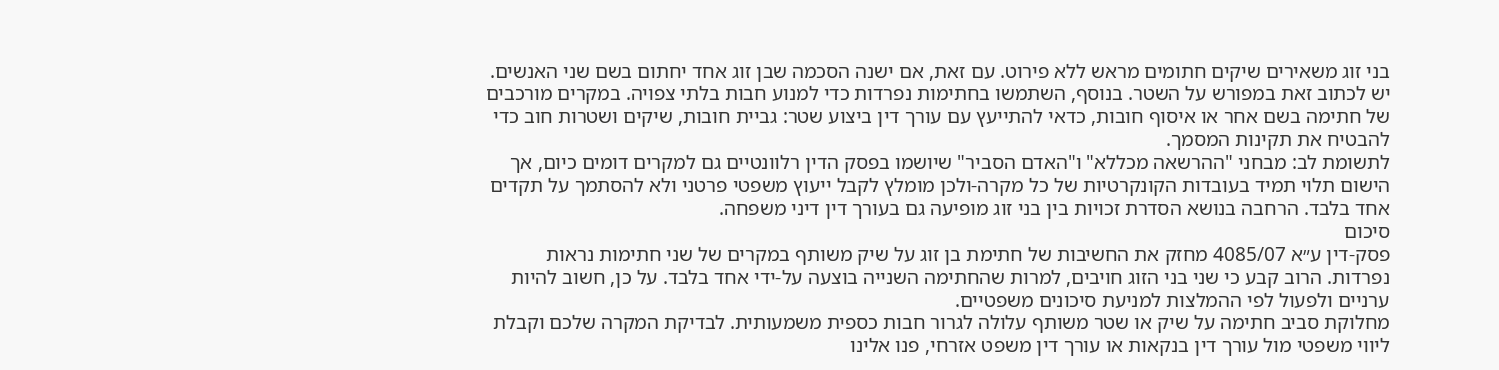בני זוג משאירים שיקים חתומים מראש ללא פירוט. עם זאת, אם ישנה הסכמה שבן זוג אחד יחתום בשם שני האנשים. יש לכתוב זאת במפורש על השטר. בנוסף, השתמשו בחתימות נפרדות כדי למנוע חבות בלתי צפויה. במקרים מורכבים של חתימה בשם אחר או איסוף חובות, כדאי להתייעץ עם עורך דין ביצוע שטר: גביית חובות, שיקים ושטרות חוב כדי להבטיח את תקינות המסמך.
לתשומת לב: מבחני "ההרשאה מכללא" ו"האדם הסביר" שיושמו בפסק הדין רלוונטיים גם למקרים דומים כיום, אך הישום תלוי תמיד בעובדות הקונקרטיות של כל מקרה-ולכן מומלץ לקבל ייעוץ משפטי פרטני ולא להסתמך על תקדים אחד בלבד. הרחבה בנושא הסדרת זכויות בין בני זוג מופיעה גם בעורך דין דיני משפחה.
סיכום
פסק-דין ע״א 4085/07 מחזק את החשיבות של חתימת בן זוג על שיק משותף במקרים של שני חתימות נראות נפרדות. הרוב קבע כי שני בני הזוג חויבים, למרות שהחתימה השנייה בוצעה על-ידי אחד בלבד. על כן, חשוב להיות ערניים ולפעול לפי ההמלצות למניעת סיכונים משפטיים.
מחלוקת סביב חתימה על שיק או שטר משותף עלולה לגרור חבות כספית משמעותית. לבדיקת המקרה שלכם וקבלת ליווי משפטי מול עורך דין בנקאות או עורך דין משפט אזרחי, פנו אלינו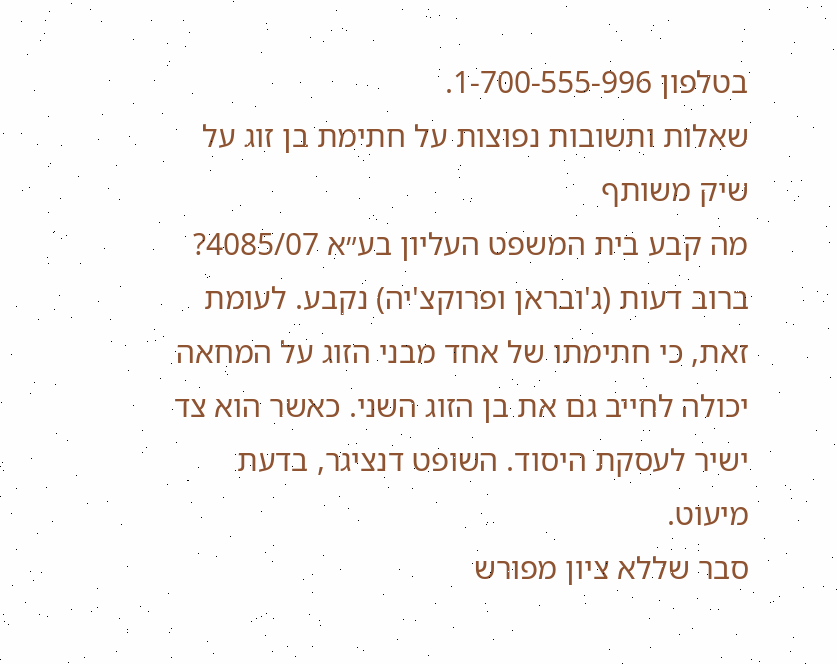בטלפון 1-700-555-996.
שאלות ותשובות נפוצות על חתימת בן זוג על שיק משותף
מה קבע בית המשפט העליון בע״א 4085/07?
ברוב דעות (ג'ובראן ופרוקצ'יה) נקבע. לעומת זאת, כי חתימתו של אחד מבני הזוג על המחאה יכולה לחייב גם את בן הזוג השני. כאשר הוא צד ישיר לעסקת היסוד. השופט דנציגר, בדעת מיעוט.
סבר שללא ציון מפורש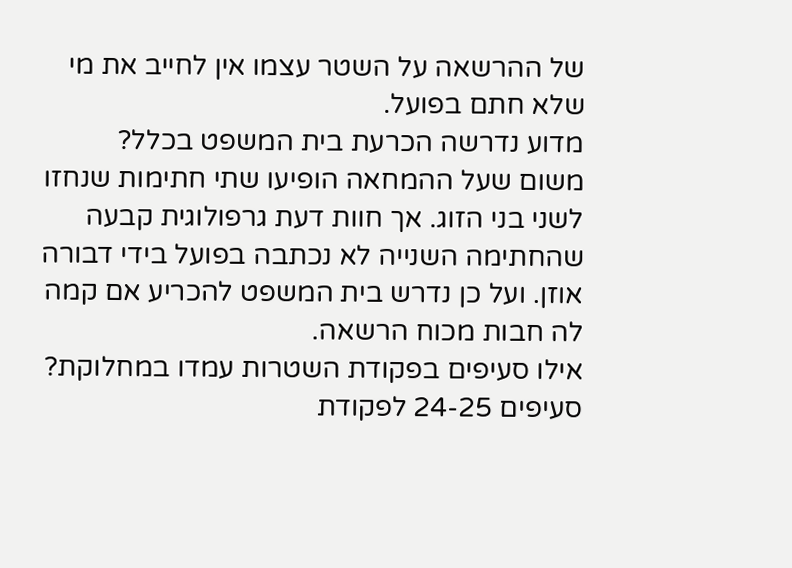של ההרשאה על השטר עצמו אין לחייב את מי שלא חתם בפועל.
מדוע נדרשה הכרעת בית המשפט בכלל?
משום שעל ההמחאה הופיעו שתי חתימות שנחזו לשני בני הזוג. אך חוות דעת גרפולוגית קבעה שהחתימה השנייה לא נכתבה בפועל בידי דבורה אוזן. ועל כן נדרש בית המשפט להכריע אם קמה לה חבות מכוח הרשאה.
אילו סעיפים בפקודת השטרות עמדו במחלוקת?
סעיפים 24-25 לפקודת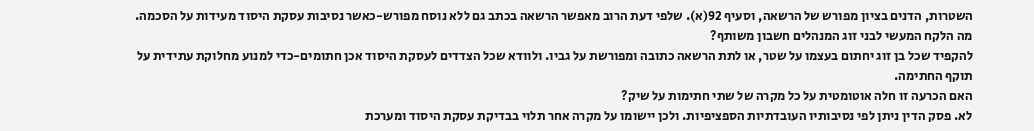השטרות, הדנים בציון מפורש של הרשאה, וסעיף 92(א). שלפי דעת הרוב מאפשר הרשאה בכתב גם ללא נוסח מפורש-כאשר נסיבות עסקת היסוד מעידות על הסכמה.
מה הלקח המעשי לבני זוג המנהלים חשבון משותף?
להקפיד שכל בן זוג יחתום בעצמו על שטר, או לתת הרשאה כתובה ומפורשת על גביו. ולוודא שכל הצדדים לעסקת היסוד אכן חתומים-כדי למנוע מחלוקת עתידית על תוקף החתימה.
האם הכרעה זו חלה אוטומטית על כל מקרה של שתי חתימות על שיק?
לא. פסק הדין ניתן לפי נסיבותיו העובדתיות הספציפיות. ולכן יישומו על מקרה אחר תלוי בבדיקת עסקת היסוד ומערכת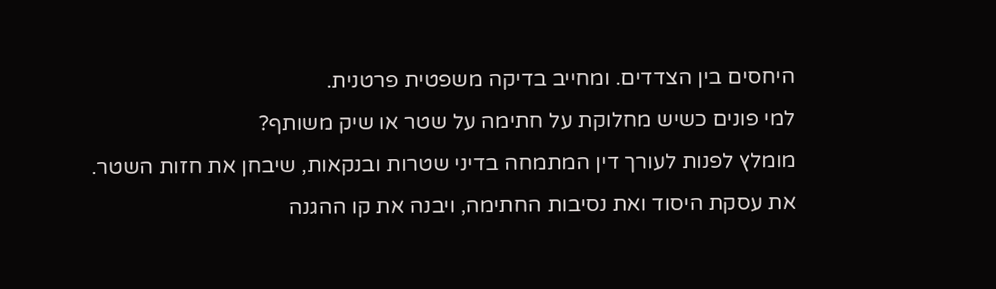היחסים בין הצדדים. ומחייב בדיקה משפטית פרטנית.
למי פונים כשיש מחלוקת על חתימה על שטר או שיק משותף?
מומלץ לפנות לעורך דין המתמחה בדיני שטרות ובנקאות, שיבחן את חזות השטר. את עסקת היסוד ואת נסיבות החתימה, ויבנה את קו ההגנה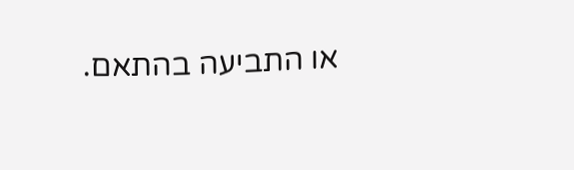או התביעה בהתאם.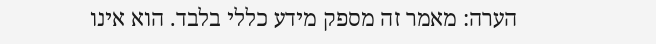הערה: מאמר זה מספק מידע כללי בלבד. הוא אינו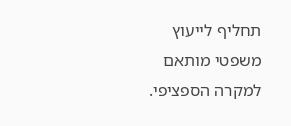תחליף לייעוץ משפטי מותאם למקרה הספציפי.